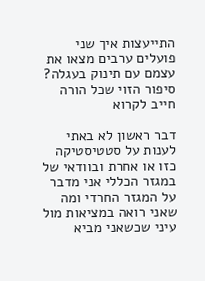התייעצות איך שני פועלים ערבים מצאו את עצמם עם תינוק בעגלה? סיפור הזוי שכל הורה חייב לקרוא

דבר ראשון לא באתי לענות על סטטיסטיקה כזו או אחרת ובוודאי של במגזר הכללי אני מדבר על המגזר החרדי ומה שאני רואה במציאות מול עיני שכשאני מביא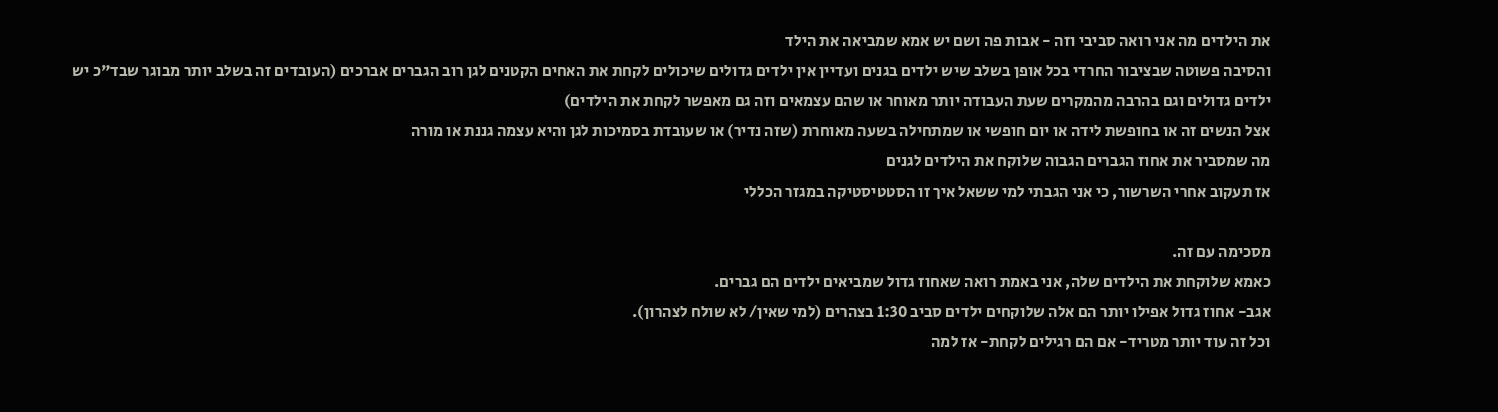את הילדים מה אני רואה סביבי וזה - אבות פה ושם יש אמא שמביאה את הילד
והסיבה פשוטה שבציבור החרדי בכל אופן בשלב שיש ילדים בגנים ועדיין אין ילדים גדולים שיכולים לקחת את האחים הקטנים לגן רוב הגברים אברכים (העובדים זה בשלב יותר מבוגר שבד"כ יש ילדים גדולים וגם בהרבה מהמקרים שעת העבודה יותר מאוחר או שהם עצמאים וזה גם מאפשר לקחת את הילדים)
אצל הנשים זה או בחופשת לידה או יום חופשי או שמתחילה בשעה מאוחרת (שזה נדיר) או שעובדת בסמיכות לגן והיא עצמה גננת או מורה
מה שמסביר את אחוז הגברים הגבוה שלוקח את הילדים לגנים
אז תעקוב אחרי השרשור, כי אני הגבתי למי ששאל איך זו הסטטיסטיקה במגזר הכללי

מסכימה עם זה.
כאמא שלוקחת את הילדים שלה, אני באמת רואה שאחוז גדול שמביאים ילדים הם גברים.
אגב- אחוז גדול אפילו יותר הם אלה שלוקחים ילדים סביב 1:30 בצהרים (למי שאין/ לא שולח לצהרון).
וכל זה עוד יותר מטריד- אם הם רגילים לקחת- אז למה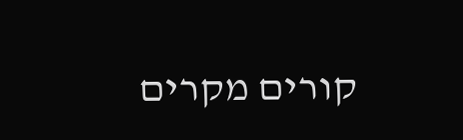קורים מקרים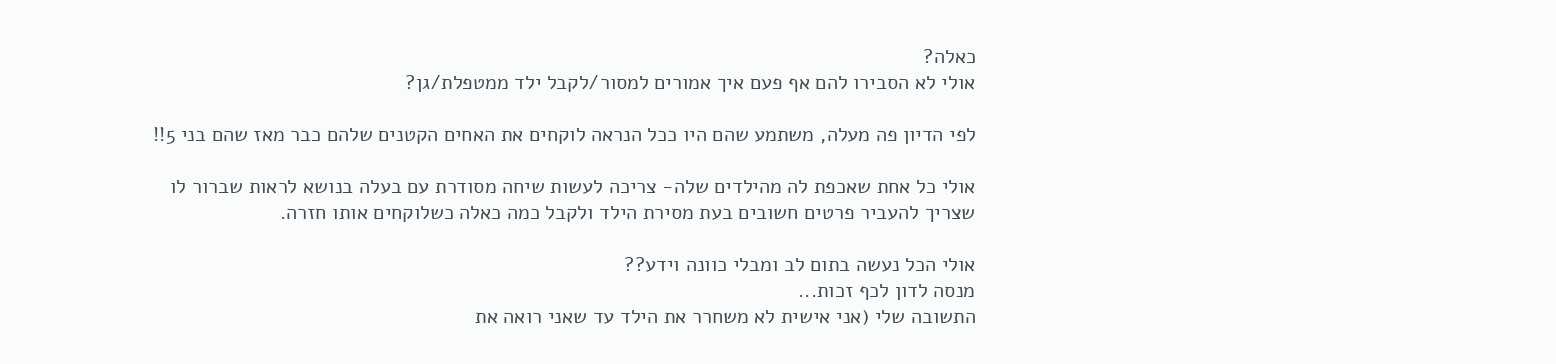כאלה?
אולי לא הסבירו להם אף פעם איך אמורים למסור/לקבל ילד ממטפלת/גן?

לפי הדיון פה מעלה, משתמע שהם היו ככל הנראה לוקחים את האחים הקטנים שלהם כבר מאז שהם בני 5!!

אולי כל אחת שאכפת לה מהילדים שלה- צריכה לעשות שיחה מסודרת עם בעלה בנושא לראות שברור לו שצריך להעביר פרטים חשובים בעת מסירת הילד ולקבל כמה כאלה כשלוקחים אותו חזרה.

אולי הכל נעשה בתום לב ומבלי כוונה וידע??
מנסה לדון לכף זכות...
התשובה שלי (אני אישית לא משחרר את הילד עד שאני רואה את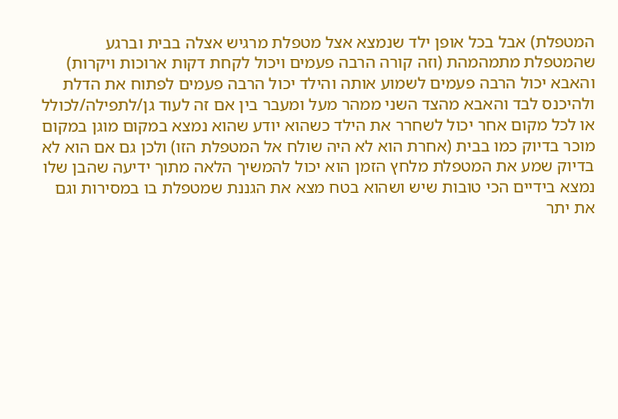המטפלת) אבל בכל אופן ילד שנמצא אצל מטפלת מרגיש אצלה בבית וברגע שהמטפלת מתמהמהת (וזה קורה הרבה פעמים ויכול לקחת דקות ארוכות ויקרות) והאבא יכול הרבה פעמים לשמוע אותה והילד יכול הרבה פעמים לפתוח את הדלת ולהיכנס לבד והאבא מהצד השני ממהר מעל ומעבר בין אם זה לעוד גן/לתפילה/לכולל או לכל מקום אחר יכול לשחרר את הילד כשהוא יודע שהוא נמצא במקום מוגן במקום מוכר בדיוק כמו בבית (אחרת הוא לא היה שולח אל המטפלת הזו) ולכן גם אם הוא לא בדיוק שמע את המטפלת מלחץ הזמן הוא יכול להמשיך הלאה מתוך ידיעה שהבן שלו נמצא בידיים הכי טובות שיש ושהוא בטח מצא את הגננת שמטפלת בו במסירות וגם את יתר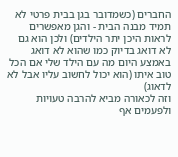החברים (כשמדובר בגן בבית פרטי לא תמיד מבנה הבית - והגן מאפשרים לראות היכן יתר הילדים) ולכן הוא גם לא דואג בדיוק כמו שהוא לא דואג באמצע היום מה עם הילד שלי אם הכל טוב איתו (הוא יכול לחשוב עליו אבל לא לדאוג)
וזה לכאורה מביא להרבה טעויות ולפעמים אף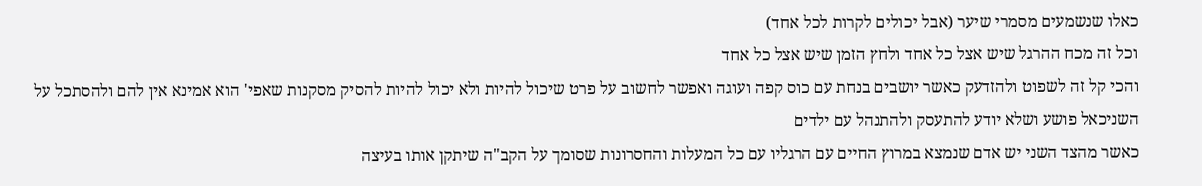כאלו שנשמעים מסמרי שיער (אבל יכולים לקרות לכל אחד)
וכל זה מכח ההרגל שיש אצל כל אחד ולחץ הזמן שיש אצל כל אחד
והכי קל זה לשפוט ולהזדעק כאשר יושבים בנחת עם כוס קפה ועוגה ואפשר לחשוב על פרט שיכול להיות ולא יכול להיות להסיק מסקנות שאפי' הוא אמינא אין להם ולהסתכל על השניכאל פושע ושלא יודע להתעסק ולהתנהל עם ילדים
כאשר מהצד השני יש אדם שנמצא במרוץ החיים עם הרגליו עם כל המעלות והחסרונות שסומך על הקב"ה שיתקן אותו בעיצה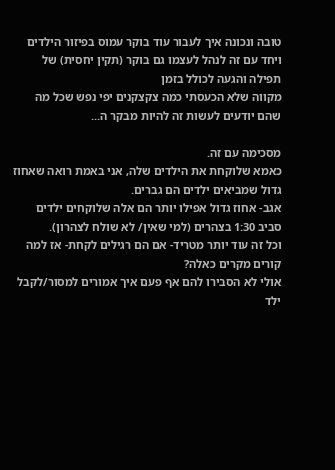טובה ונכונה איך לעבור עוד בוקר עמוס בפיזור הילדים ויחד עם זה לנהל לעצמו גם בוקר (תקין יחסית) של תפילה והגעה לכולל בזמן
מקווה שלא הכעסתי כמה צקצקנים יפי נפש שכל מה שהם יודעים לעשות זה להיות מבקר ה...

מסכימה עם זה.
כאמא שלוקחת את הילדים שלה, אני באמת רואה שאחוז גדול שמביאים ילדים הם גברים.
אגב- אחוז גדול אפילו יותר הם אלה שלוקחים ילדים סביב 1:30 בצהרים (למי שאין/ לא שולח לצהרון).
וכל זה עוד יותר מטריד- אם הם רגילים לקחת- אז למה קורים מקרים כאלה?
אולי לא הסבירו להם אף פעם איך אמורים למסור/לקבל ילד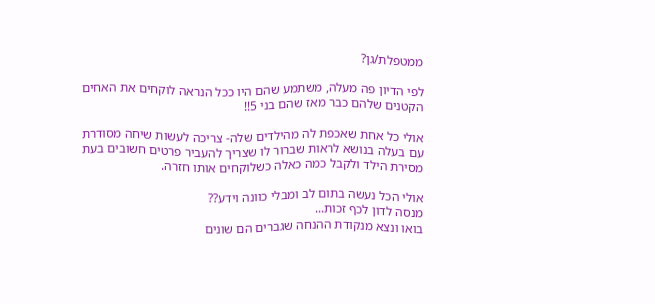ממטפלת/גן?

לפי הדיון פה מעלה, משתמע שהם היו ככל הנראה לוקחים את האחים הקטנים שלהם כבר מאז שהם בני 5!!

אולי כל אחת שאכפת לה מהילדים שלה- צריכה לעשות שיחה מסודרת עם בעלה בנושא לראות שברור לו שצריך להעביר פרטים חשובים בעת מסירת הילד ולקבל כמה כאלה כשלוקחים אותו חזרה.

אולי הכל נעשה בתום לב ומבלי כוונה וידע??
מנסה לדון לכף זכות...
בואו ונצא מנקודת ההנחה שגברים הם שונים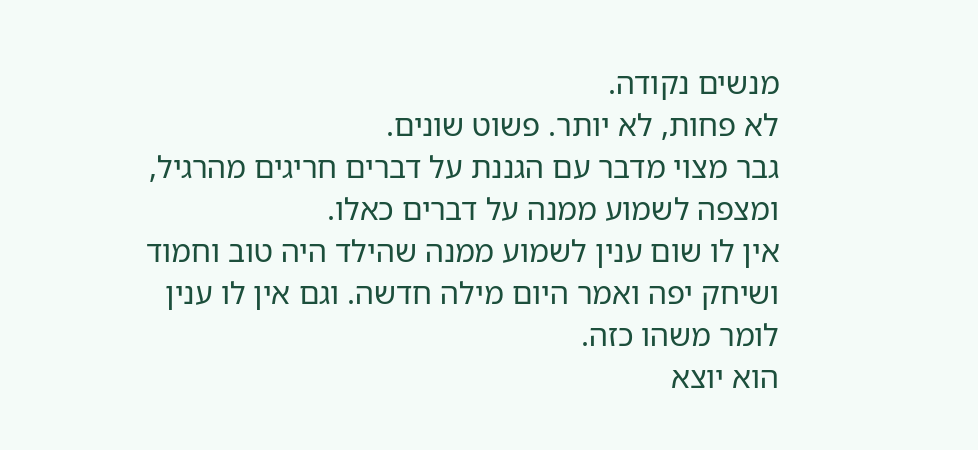מנשים נקודה.
לא פחות, לא יותר. פשוט שונים.
גבר מצוי מדבר עם הגננת על דברים חריגים מהרגיל, ומצפה לשמוע ממנה על דברים כאלו.
אין לו שום ענין לשמוע ממנה שהילד היה טוב וחמוד ושיחק יפה ואמר היום מילה חדשה. וגם אין לו ענין לומר משהו כזה.
הוא יוצא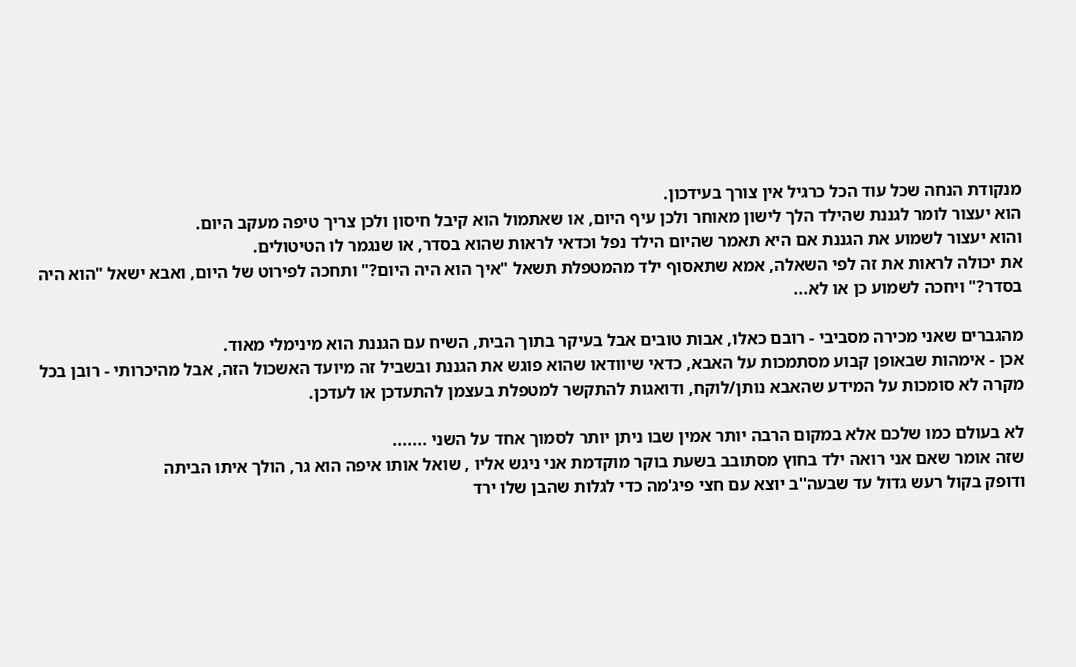מנקודת הנחה שכל עוד הכל כרגיל אין צורך בעידכון.
הוא יעצור לומר לגננת שהילד הלך לישון מאוחר ולכן עיף היום, או שאתמול הוא קיבל חיסון ולכן צריך טיפה מעקב היום.
והוא יעצור לשמוע את הגננת אם היא תאמר שהיום הילד נפל וכדאי לראות שהוא בסדר, או שנגמר לו הטיטולים.
את יכולה לראות את זה לפי השאלה, אמא שתאסוף ילד מהמטפלת תשאל "איך הוא היה היום?" ותחכה לפירוט של היום, ואבא ישאל "הוא היה בסדר?" ויחכה לשמוע כן או לא...

מהגברים שאני מכירה מסביבי - רובם כאלו, אבות טובים אבל בעיקר בתוך הבית, השיח עם הגננת הוא מינימלי מאוד.
אכן - אימהות שבאופן קבוע מסתמכות על האבא, כדאי שיוודאו שהוא פוגש את הגננת ובשביל זה מיועד האשכול הזה, אבל מהיכרותי - רובן בכל מקרה לא סומכות על המידע שהאבא נותן/לוקח, ודואגות להתקשר למטפלת בעצמן להתעדכן או לעדכן.

לא בעולם כמו שלכם אלא במקום הרבה יותר אמין שבו ניתן יותר לסמוך אחד על השני .......
שזה אומר שאם אני רואה ילד בחוץ מסתובב בשעת בוקר מוקדמת אני ניגש אליו , שואל אותו איפה הוא גר, הולך איתו הביתה
ודופק בקול רעש גדול עד שבעה''ב יוצא עם חצי פיג'מה כדי לגלות שהבן שלו ירד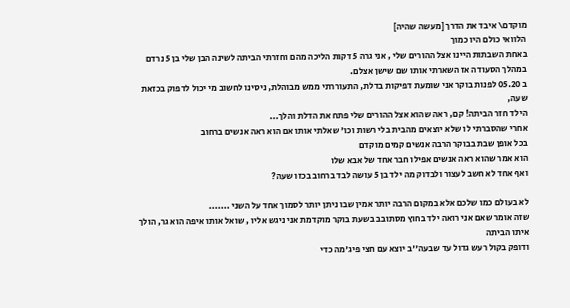מוקדם\ איבד את הדרך [מעשה שהיה]
הלוואי כולם היו כמוך
באחת השבתות היינו אצל ההורים שלי , אני גרה 5 דקות הליכה מהם וחזרתי הביתה לשינה הבן שלי בן 5 נרדם במהלך הסעודה אז השארתי אותו שם שישן אצלם.
ב 05.20 לפנות בוקר אני שומעת דפיקות בדלת, התעוררתי ממש מבוהלת, ניסינו לחשוב מי יכול לדפוק בכזאת שעה,
הילד חזר הביתה! קם, ראה שהוא אצל ההורים שלי פתח את הדלת והלך...
אחרי שהסברתי לו שלא יוצאים מהבית בלי רשות וכו' שאלתי אותו אם הוא ראה אנשים ברחוב
בכל אופן שבת בבוקר הרבה אנשים קמים מוקדם
הוא אמר שהוא ראה אנשים אפילו חבר אחד של אבא שלו
ואף אחד לא חשב לעצור ולבדוק מה ילד בן 5 עושה לבד ברחוב בכזו שעה?

לא בעולם כמו שלכם אלא במקום הרבה יותר אמין שבו ניתן יותר לסמוך אחד על השני .......
שזה אומר שאם אני רואה ילד בחוץ מסתובב בשעת בוקר מוקדמת אני ניגש אליו , שואל אותו איפה הוא גר, הולך איתו הביתה
ודופק בקול רעש גדול עד שבעה''ב יוצא עם חצי פיג'מה כדי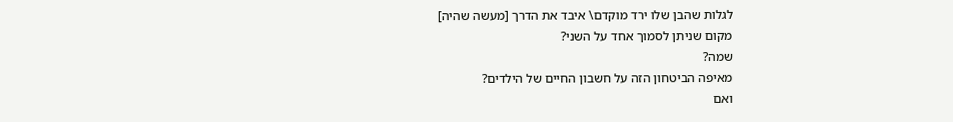לגלות שהבן שלו ירד מוקדם\ איבד את הדרך [מעשה שהיה]
מקום שניתן לסמוך אחד על השני?
שמה?
מאיפה הביטחון הזה על חשבון החיים של הילדים?
ואם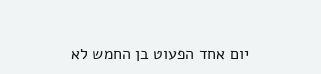יום אחד הפעוט בן החמש לא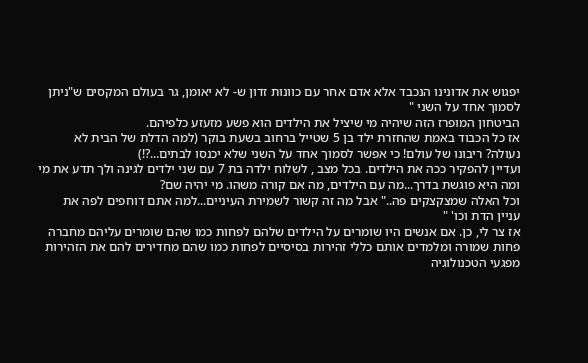יפגוש את אדונינו הנכבד אלא אדם אחר עם כוונות זדון ש- לא יאומן, גר בעולם המקסים ש"ניתן לסמוך אחד על השני "
הביטחון המופרז הזה שיהיה מי שיציל את הילדים הוא פשע מזעזע כלפיהם.
אז כל הכבוד באמת שהחזרת ילד בן 5 שטייל ברחוב בשעת בוקר (למה הדלת של הבית לא נעולה? ריבונו של עולם! כי אפשר לסמוך אחד על השני שלא יכנסו לבתים...?!)
ועדיין להפקיר ככה את הילדים. בכל מצב , לשלוח ילדה בת 7 עם שני ילדים לגינה ולך תדע את מי ומה היא פוגשת בדרך...מה עם הילדים, מה אם קורה משהו. מי יהיה שם?
וכל האלה שמצקצקים פה.." אבל מה זה קשור לשמירת העיניים...למה אתם דוחפים לפה את עניין הדת וכו' "
אז צר לי, כן. אם אנשים היו שומרים על הילדים שלהם לפחות כמו שהם שומרים עליהם מחברה פחות שמורה ומלמדים אותם כללי זהירות בסיסיים לפחות כמו שהם מחדירים להם את הזהירות מפגעי הטכנולוגיה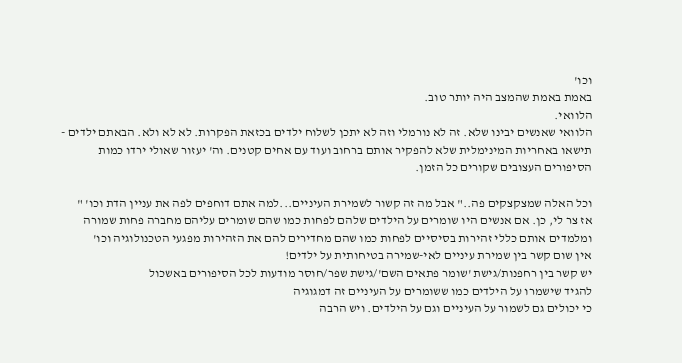וכו'
באמת באמת שהמצב היה יותר טוב.
הלוואי.
הלוואי שאנשים יבינו שלא. זה לא נורמלי וזה לא יתכן לשלוח ילדים בכזאת הפקרות. לא לא ולא. הבאתם ילדים - תישאו באחריות המינימלית שלא להפקיר אותם ברחוב ועוד עם אחים קטנים. וה' יעזור שאולי ירדו כמות הסיפורים העצובים שקורים כל הזמן.

וכל האלה שמצקצקים פה.." אבל מה זה קשור לשמירת העיניים...למה אתם דוחפים לפה את עניין הדת וכו' "
אז צר לי, כן. אם אנשים היו שומרים על הילדים שלהם לפחות כמו שהם שומרים עליהם מחברה פחות שמורה ומלמדים אותם כללי זהירות בסיסיים לפחות כמו שהם מחדירים להם את הזהירות מפגעי הטכנולוגיה וכו'
אין שום קשר בין שמירת עיניים לאי-שמירה בטיחותית על ילדים!
יש קשר בין רחפנות/גישת 'שומר פתאים השם'/גישת שפר/חוסר מודעות לכל הסיפורים באשכול
להגיד שישמרו על הילדים כמו ששומרים על העיניים זה דמגוגיה
כי יכולים גם לשמור על העיניים וגם על הילדים. ויש הרבה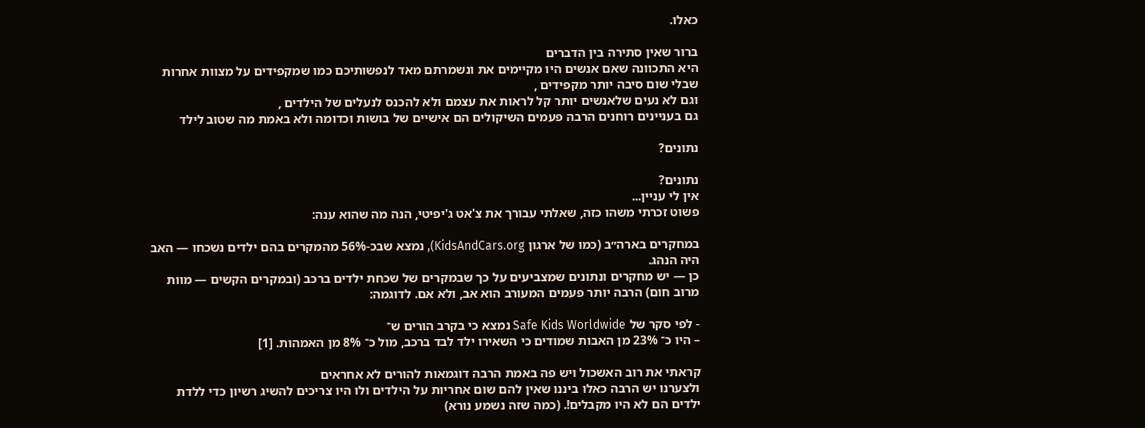כאלו.

ברור שאין סתירה בין הדברים
היא התכוונה שאם אנשים היו מקיימים את ונשמרתם מאד לנפשותיכם כמו שמקפידים על מצוות אחרות שבלי שום סיבה יותר מקפידים ,
וגם לא נעים שלאנשים יותר קל לראות את עצמם ולא להכנס לנעלים של הילדים ,
גם בעניינים רוחנים הרבה פעמים השיקולים הם אישיים של בושות וכדומה ולא באמת מה שטוב לילד

נתונים?

נתונים?
אין לי עניין...
פשוט זכרתי משהו כזה, שאלתי עבורך את צ'אט ג'יפיטי, הנה מה שהוא ענה:

במחקרים בארה״ב (כמו של ארגון KidsAndCars.org), נמצא שבכ-56% מהמקרים בהם ילדים נשכחו — האב היה הנהג.
כן — יש מחקרים ונתונים שמצביעים על כך שבמקרים של שכחת ילדים ברכב (ובמקרים הקשים — מוות מרוב חום) הרבה יותר פעמים המעורב הוא אב, ולא אם. לדוגמה:

- לפי סקר של Safe Kids Worldwide נמצא כי בקרב הורים ש־
– היו כ־ 23% מן האבות שמודים כי השאירו ילד לבד ברכב, מול כ־ 8% מן האמהות. [1]

קראתי את רוב האשכול ויש פה באמת הרבה דוגמאות להורים לא אחראים
ולצערנו יש הרבה כאלו ביננו שאין להם שום אחריות על הילדים ולו היו צריכים להשיג רשיון כדי ללדת ילדים הם לא היו מקבלים!. (כמה שזה נשמע נורא)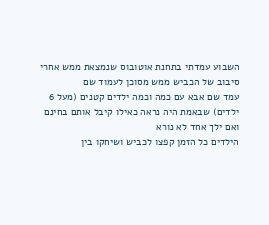השבוע עמדתי בתחנת אוטובוס שנמצאת ממש אחרי סיבוב של הכביש ממש מסוכן לעמוד שם
עמד שם אבא עם כמה וכמה ילדים קטנים (מעל 6 ילדים) שבאמת היה נראה כאילו קיבל אותם בחינם ואם ילך אחד לא נורא
הילדים כל הזמן קפצו לכביש ושיחקו בין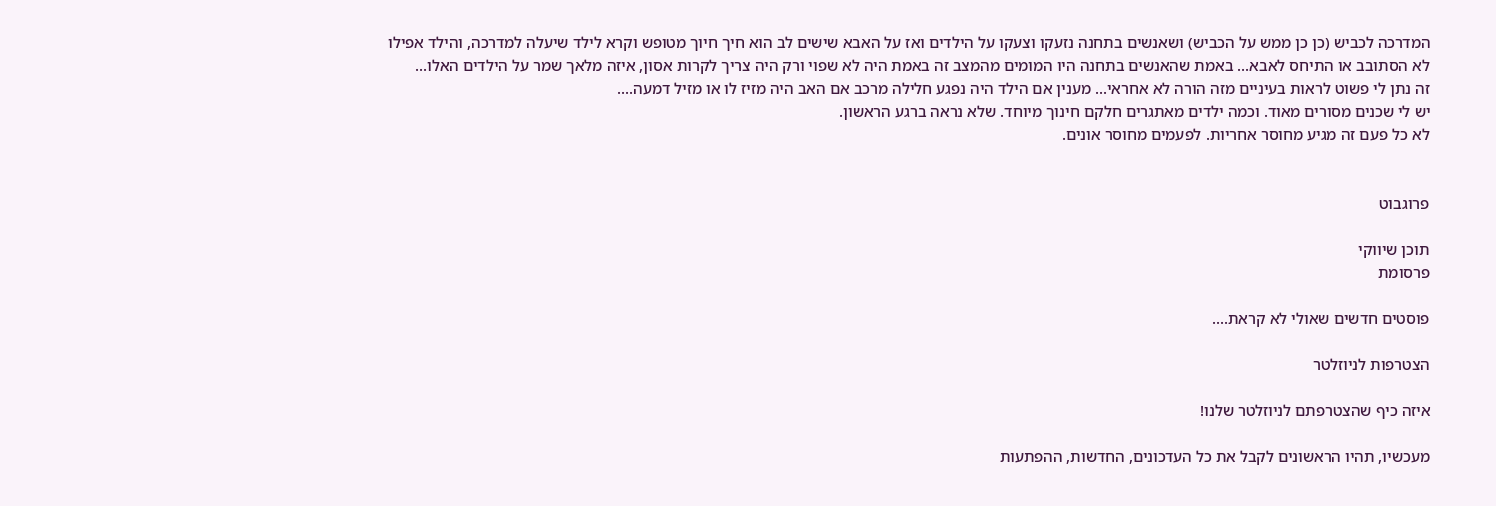המדרכה לכביש (כן כן ממש על הכביש) ושאנשים בתחנה נזעקו וצעקו על הילדים ואז על האבא שישים לב הוא חיך חיוך מטופש וקרא לילד שיעלה למדרכה, והילד אפילו לא הסתובב או התיחס לאבא... באמת שהאנשים בתחנה היו המומים מהמצב זה באמת היה לא שפוי ורק היה צריך לקרות אסון, איזה מלאך שמר על הילדים האלו...
זה נתן לי פשוט לראות בעיניים מזה הורה לא אחראי... מענין אם הילד היה נפגע חלילה מרכב אם האב היה מזיז לו או מזיל דמעה....
יש לי שכנים מסורים מאוד. וכמה ילדים מאתגרים חלקם חינוך מיוחד. שלא נראה ברגע הראשון.
לא כל פעם זה מגיע מחוסר אחריות. לפעמים מחוסר אונים.


פרוגבוט

תוכן שיווקי
פרסומת

פוסטים חדשים שאולי לא קראת....

הצטרפות לניוזלטר

איזה כיף שהצטרפתם לניוזלטר שלנו!

מעכשיו, תהיו הראשונים לקבל את כל העדכונים, החדשות, ההפתעות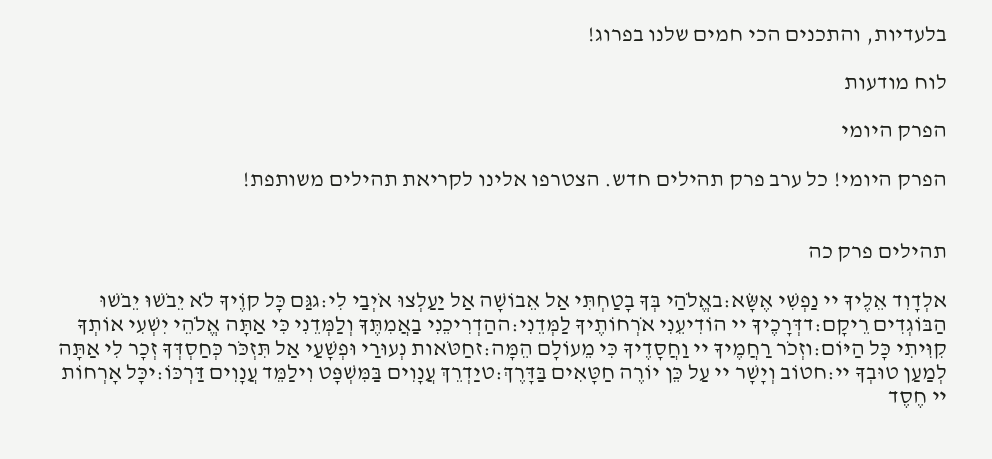בלעדיות, והתכנים הכי חמים שלנו בפרוג!

לוח מודעות

הפרק היומי

הפרק היומי! כל ערב פרק תהילים חדש. הצטרפו אלינו לקריאת תהילים משותפת!


תהילים פרק כה

אלְדָוִד אֵלֶיךָ יי נַפְשִׁי אֶשָּׂא:באֱלֹהַי בְּךָ בָטַחְתִּי אַל אֵבוֹשָׁה אַל יַעַלְצוּ אֹיְבַי לִי:גגַּם כָּל קוֶֹיךָ לֹא יֵבֹשׁוּ יֵבֹשׁוּ הַבּוֹגְדִים רֵיקָם:דדְּרָכֶיךָ יי הוֹדִיעֵנִי אֹרְחוֹתֶיךָ לַמְּדֵנִי:ההַדְרִיכֵנִי בַאֲמִתֶּךָ וְלַמְּדֵנִי כִּי אַתָּה אֱלֹהֵי יִשְׁעִי אוֹתְךָ קִוִּיתִי כָּל הַיּוֹם:וזְכֹר רַחֲמֶיךָ יי וַחֲסָדֶיךָ כִּי מֵעוֹלָם הֵמָּה:זחַטֹּאות נְעוּרַי וּפְשָׁעַי אַל תִּזְכֹּר כְּחַסְדְּךָ זְכָר לִי אַתָּה לְמַעַן טוּבְךָ יי:חטוֹב וְיָשָׁר יי עַל כֵּן יוֹרֶה חַטָּאִים בַּדָּרֶךְ:טיַדְרֵךְ עֲנָוִים בַּמִּשְׁפָּט וִילַמֵּד עֲנָוִים דַּרְכּוֹ:יכָּל אָרְחוֹת יי חֶסֶד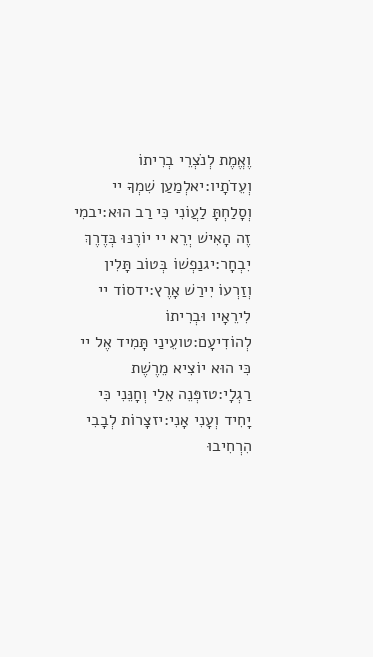וֶאֱמֶת לְנֹצְרֵי בְרִיתוֹ וְעֵדֹתָיו:יאלְמַעַן שִׁמְךָ יי וְסָלַחְתָּ לַעֲוֹנִי כִּי רַב הוּא:יבמִי זֶה הָאִישׁ יְרֵא יי יוֹרֶנּוּ בְּדֶרֶךְ יִבְחָר:יגנַפְשׁוֹ בְּטוֹב תָּלִין וְזַרְעוֹ יִירַשׁ אָרֶץ:ידסוֹד יי לִירֵאָיו וּבְרִיתוֹ לְהוֹדִיעָם:טועֵינַי תָּמִיד אֶל יי כִּי הוּא יוֹצִיא מֵרֶשֶׁת רַגְלָי:טזפְּנֵה אֵלַי וְחָנֵּנִי כִּי יָחִיד וְעָנִי אָנִי:יזצָרוֹת לְבָבִי הִרְחִיבוּ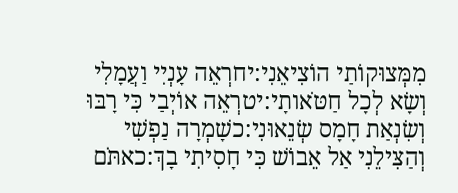מִמְּצוּקוֹתַי הוֹצִיאֵנִי:יחרְאֵה עָנְיִי וַעֲמָלִי וְשָׂא לְכָל חַטֹּאותָי:יטרְאֵה אוֹיְבַי כִּי רָבּוּ וְשִׂנְאַת חָמָס שְׂנֵאוּנִי:כשָׁמְרָה נַפְשִׁי וְהַצִּילֵנִי אַל אֵבוֹשׁ כִּי חָסִיתִי בָךְ:כאתֹּם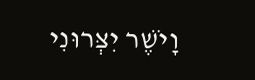וָיֹשֶׁר יִצְּרוּנִי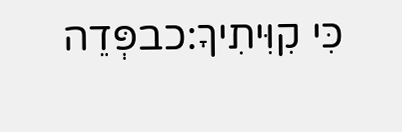כִּי קִוִּיתִיךָ:כבפְּדֵה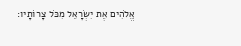אֱלֹהִים אֶת יִשְׂרָאֵל מִכֹּל צָרוֹתָיו: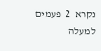נקרא  2  פעמים
למעלה